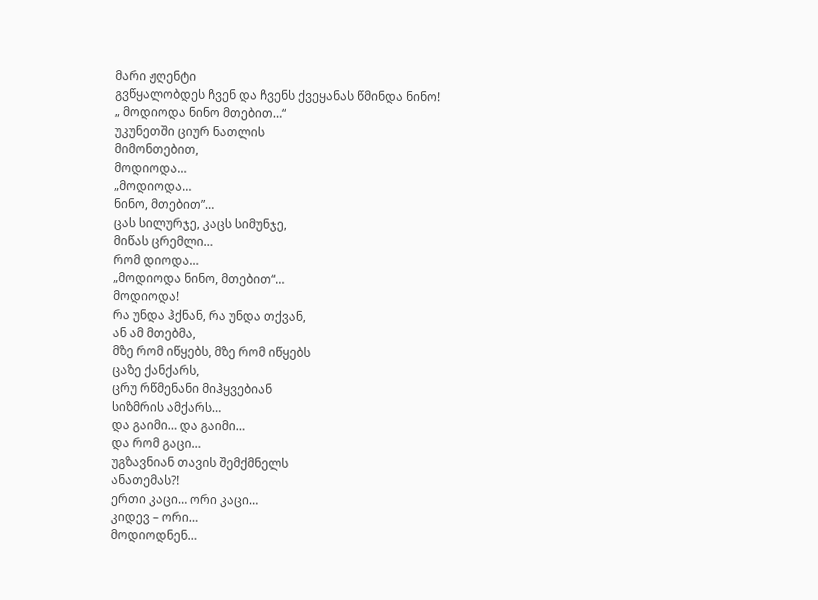მარი ჟღენტი
გვწყალობდეს ჩვენ და ჩვენს ქვეყანას წმინდა ნინო!
„ მოდიოდა ნინო მთებით…“
უკუნეთში ციურ ნათლის
მიმონთებით,
მოდიოდა…
„მოდიოდა…
ნინო, მთებით”…
ცას სილურჯე, კაცს სიმუნჯე,
მიწას ცრემლი…
რომ დიოდა…
„მოდიოდა ნინო, მთებით“…
მოდიოდა!
რა უნდა ჰქნან, რა უნდა თქვან,
ან ამ მთებმა,
მზე რომ იწყებს, მზე რომ იწყებს
ცაზე ქანქარს,
ცრუ რწმენანი მიჰყვებიან
სიზმრის ამქარს…
და გაიმი… და გაიმი…
და რომ გაცი…
უგზავნიან თავის შემქმნელს
ანათემას?!
ერთი კაცი… ორი კაცი…
კიდევ – ორი…
მოდიოდნენ…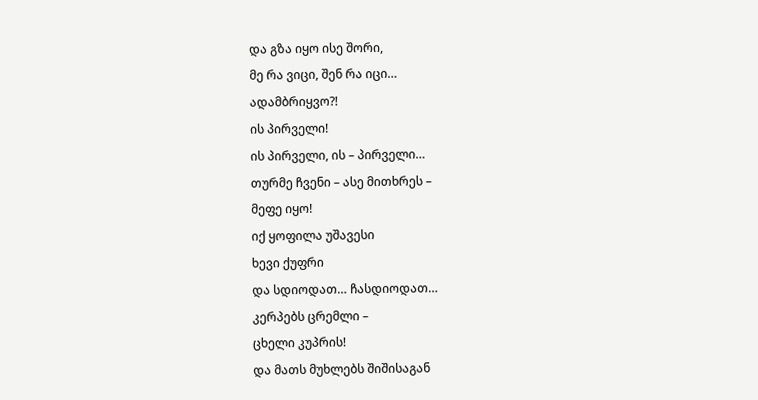და გზა იყო ისე შორი,
მე რა ვიცი, შენ რა იცი…
ადამბრიყვო?!
ის პირველი!
ის პირველი, ის – პირველი…
თურმე ჩვენი – ასე მითხრეს –
მეფე იყო!
იქ ყოფილა უშავესი
ხევი ქუფრი
და სდიოდათ… ჩასდიოდათ…
კერპებს ცრემლი –
ცხელი კუპრის!
და მათს მუხლებს შიშისაგან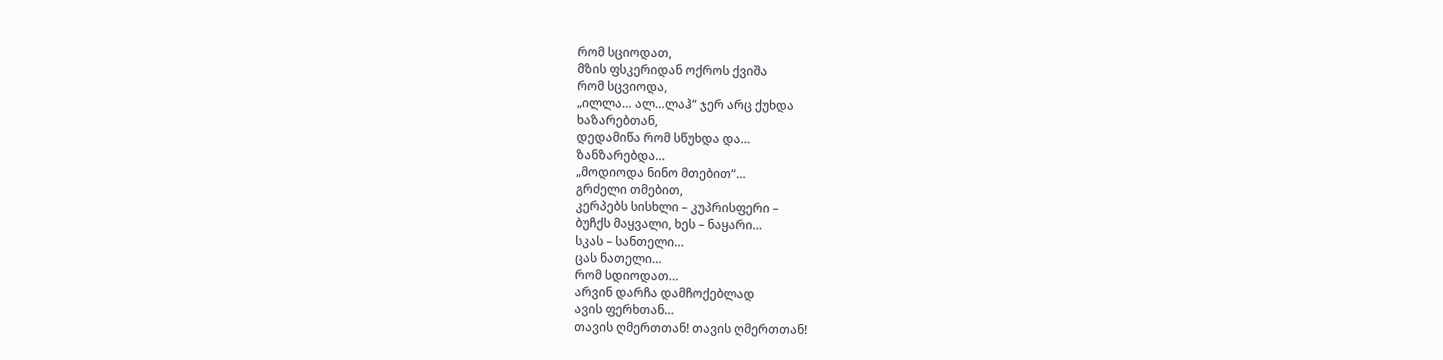რომ სციოდათ,
მზის ფსკერიდან ოქროს ქვიშა
რომ სცვიოდა,
„ილლა… ალ…ლაჰ“ ჯერ არც ქუხდა
ხაზარებთან,
დედამიწა რომ სწუხდა და…
ზანზარებდა…
„მოდიოდა ნინო მთებით“…
გრძელი თმებით,
კერპებს სისხლი – კუპრისფერი –
ბუჩქს მაყვალი, ხეს – ნაყარი…
სკას – სანთელი…
ცას ნათელი…
რომ სდიოდათ…
არვინ დარჩა დამჩოქებლად
ავის ფერხთან…
თავის ღმერთთან! თავის ღმერთთან!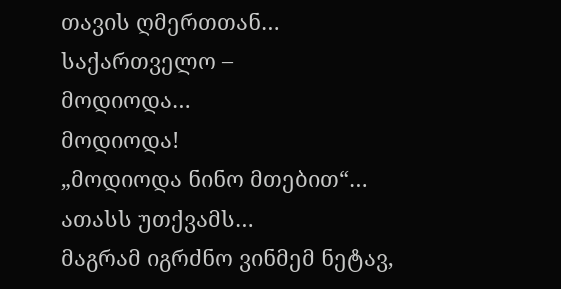თავის ღმერთთან…
საქართველო –
მოდიოდა…
მოდიოდა!
„მოდიოდა ნინო მთებით“…
ათასს უთქვამს…
მაგრამ იგრძნო ვინმემ ნეტავ,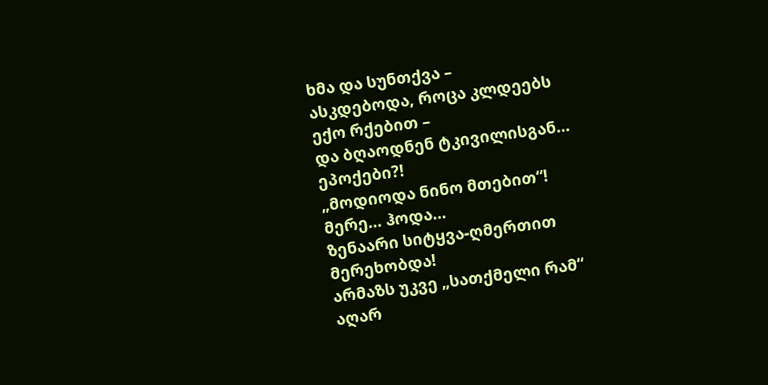ხმა და სუნთქვა –
ასკდებოდა, როცა კლდეებს
ექო რქებით –
და ბღაოდნენ ტკივილისგან…
ეპოქები?!
„მოდიოდა ნინო მთებით“!
მერე… ჰოდა…
ზენაარი სიტყვა-ღმერთით
მერეხობდა!
არმაზს უკვე „სათქმელი რამ“
აღარ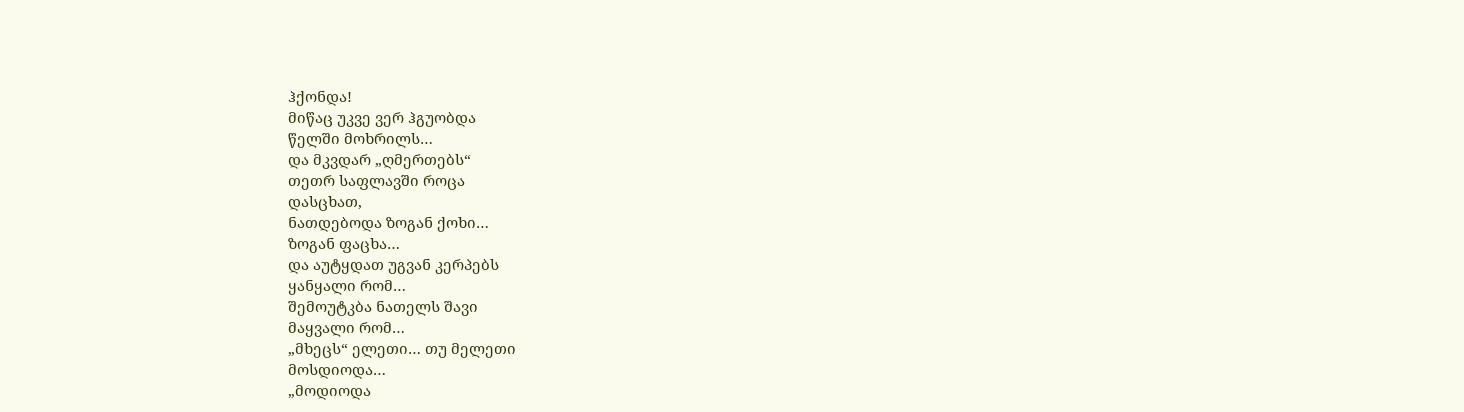ჰქონდა!
მიწაც უკვე ვერ ჰგუობდა
წელში მოხრილს…
და მკვდარ „ღმერთებს“
თეთრ საფლავში როცა
დასცხათ,
ნათდებოდა ზოგან ქოხი…
ზოგან ფაცხა…
და აუტყდათ უგვან კერპებს
ყანყალი რომ…
შემოუტკბა ნათელს შავი
მაყვალი რომ…
„მხეცს“ ელეთი… თუ მელეთი
მოსდიოდა…
„მოდიოდა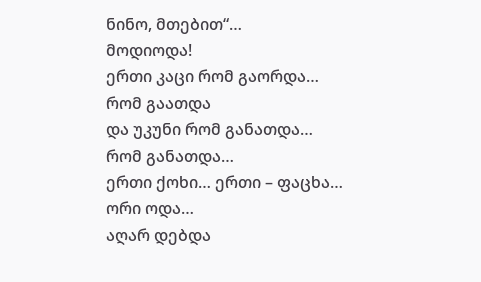ნინო, მთებით“…
მოდიოდა!
ერთი კაცი რომ გაორდა…
რომ გაათდა
და უკუნი რომ განათდა…
რომ განათდა…
ერთი ქოხი… ერთი – ფაცხა…
ორი ოდა…
აღარ დებდა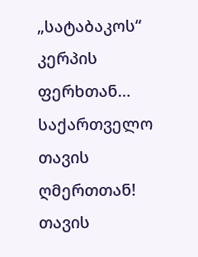„სატაბაკოს“
კერპის ფერხთან…
საქართველო თავის ღმერთთან!
თავის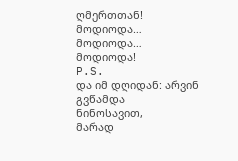ღმერთთან!
მოდიოდა…
მოდიოდა…
მოდიოდა!
P.S.
და იმ დღიდან: არვინ გვწამდა
ნინოსავით,
მარად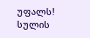უფალს! სულის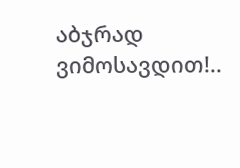აბჯრად
ვიმოსავდით!..